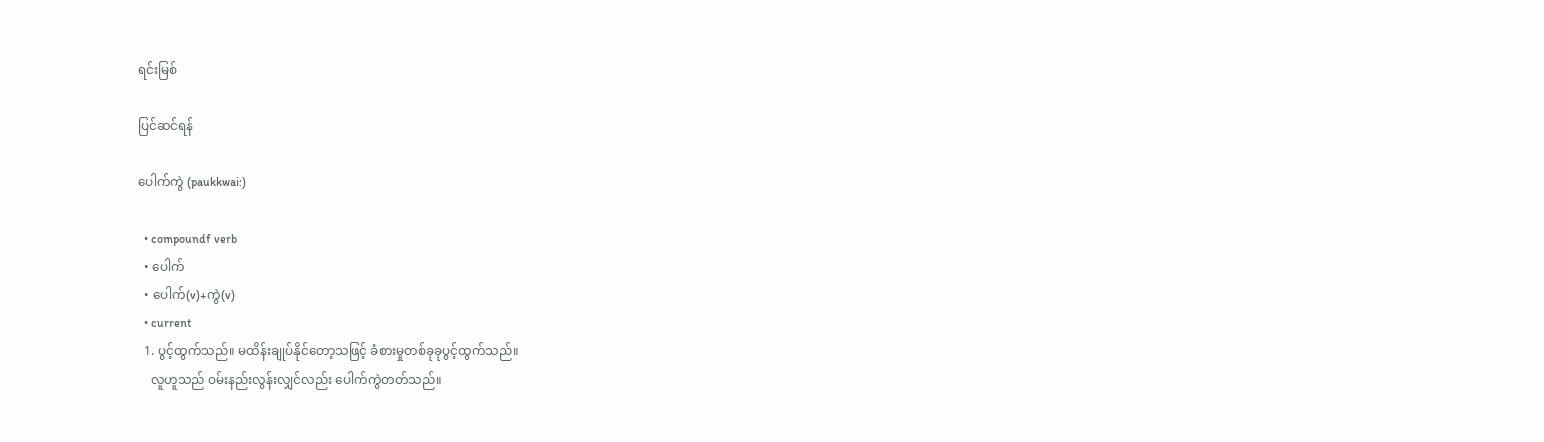ရင်းမြစ်

ပြင်ဆင်ရန်

ပေါက်ကွဲ (paukkwai:)

  • compoundf verb
  • ပေါက်
  • ပေါက်(v)+ကွဲ(v)
  • current
  1. ပွင့်ထွက်သည်။ မထိန်းချုပ်နိုင်တော့သဖြင့် ခံစားမှုတစ်ခုခုပွင့်ထွက်သည်။
    လူဟူသည် ဝမ်းနည်းလွန်းလျှင်လည်း ပေါက်ကွဲတတ်သည်။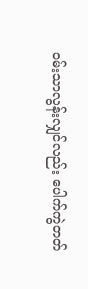ဝမ်းသာလွန်းလျှင်လည်း ပေါက်ကွဲတတ်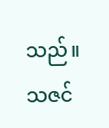သည်။ သဇင်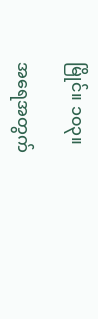မြိုင်။ ၁၀၃။

အရေအတွက်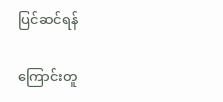ပြင်ဆင်ရန်

ကြောင်းတူ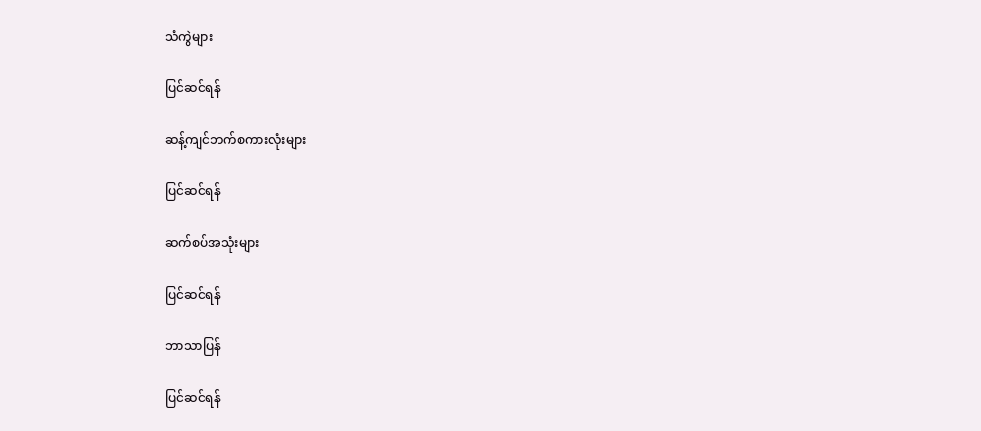သံကွဲများ

ပြင်ဆင်ရန်

ဆန့်ကျင်ဘက်စကားလုံးများ

ပြင်ဆင်ရန်

ဆက်စပ်အသုံးများ

ပြင်ဆင်ရန်

ဘာသာပြန်

ပြင်ဆင်ရန်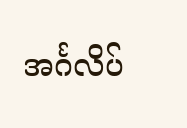အင်္ဂလိပ်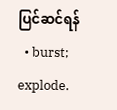ပြင်ဆင်ရန်
  • burst; explode.